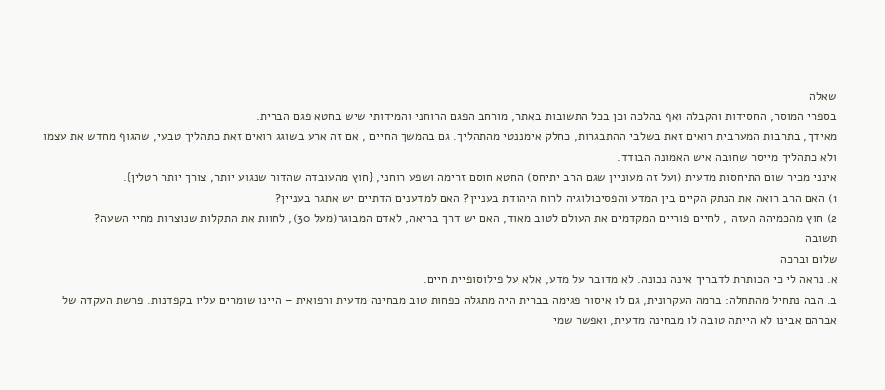שאלה
בספרי המוסר, החסידות והקבלה ואף בהלכה וכן בכל התשובות באתר, מורחב הפגם הרוחני והמידותי שיש בחטא פגם הברית.
מאידך, בתרבות המערבית רואים זאת בשלבי ההתבגרות, כחלק אימננטי מהתהליך. גם בהמשך החיים , אם זה ארע בשוגג רואים זאת כתהליך טבעי, שהגוף מחדש את עצמו ולא כתהליך מייסר שחובה איש האמונה הבודד.
אינני מכיר שום התיחסות מדעית (ועל זה מעוניין שגם הרב יתיחס) החטא חוסם זרימה ושפע רוחני, {חוץ מהעובדה שהדור שנגוע יותר, צורך יותר רטלין}.
1) האם הרב רואה את הנתק הקיים בין המדע והפסיכולוגיה לרוח היהודת בעניין? האם למדענים הדתיים יש אתגר בעניין?
2) חוץ מהכמיהה העזה , לחיים פוריים המקדמים את העולם לטוב מאוד, האם יש דרך בריאה, לאדם המבוגר(מעל 30), לחוות את התקלות שנוצרות מחיי השעה?
תשובה
שלום וברכה
א. נראה לי כי הכותרת לדבריך אינה נכונה. לא מדובר על מדע, אלא על פילוסופיית חיים.
ב. הבה נתחיל מהתחלה: ברמה העקרונית, גם לו איסור פגימה בברית היה מתגלה כפחות טוב מבחינה מדעית ורפואית – היינו שומרים עליו בקפדנות. פרשת העקדה של אברהם אבינו לא הייתה טובה לו מבחינה מדעית, ואפשר שמי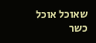שאוכל אוכל כשר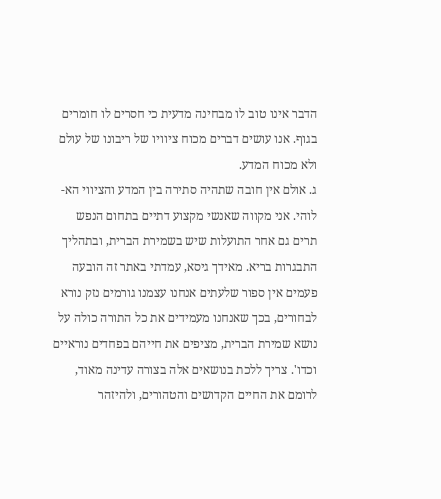הדבר אינו טוב לו מבחינה מדעית כי חסרים לו חומרים בגוף. אנו עושים דברים מכוח ציוויו של ריבונו של עולם ולא מכוח המדע.
ג. אולם אין חובה שתהיה סתירה בין המדע והציווי הא-לוהי. אני מקווה שאנשי מקצוע דתיים בתחום הנפש תרים גם אחר התועלות שיש בשמירת הברית, ובתהליך התבגרות בריא. מאידך גיסא, עמדתי באתר זה הובעה פעמים אין ספור שלעתים אנחנו עצמנו גורמים נזק נורא לבחורים, בכך שאנחנו מעמידים את כל התורה כולה על נושא שמירת הברית, מציפים את חייהם בפחדים נוראיים וכדו'. צריך ללכת בנושאים אלה בצורה עדינה מאוד, לרומם את החיים הקדושים והטהורים, ולהיזהר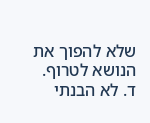שלא להפוך את הנושא לטרוף.
ד. לא הבנתי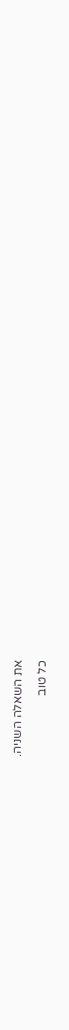את השאלה השניה.
כל טוב